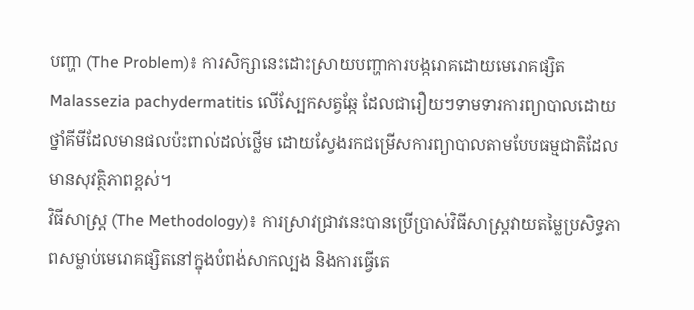បញ្ហា (The Problem)៖ ការសិក្សានេះដោះស្រាយបញ្ហាការបង្ករោគដោយមេរោគផ្សិត Malassezia pachydermatitis លើស្បែកសត្វឆ្កែ ដែលជារឿយៗទាមទារការព្យាបាលដោយថ្នាំគីមីដែលមានផលប៉ះពាល់ដល់ថ្លើម ដោយស្វែងរកជម្រើសការព្យាបាលតាមបែបធម្មជាតិដែលមានសុវត្ថិភាពខ្ពស់។
វិធីសាស្ត្រ (The Methodology)៖ ការស្រាវជ្រាវនេះបានប្រើប្រាស់វិធីសាស្ត្រវាយតម្លៃប្រសិទ្ធភាពសម្លាប់មេរោគផ្សិតនៅក្នុងបំពង់សាកល្បង និងការធ្វើតេ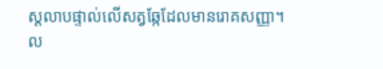ស្តលាបផ្ទាល់លើសត្វឆ្កែដែលមានរោគសញ្ញា។
ល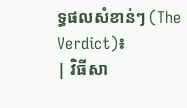ទ្ធផលសំខាន់ៗ (The Verdict)៖
| វិធីសា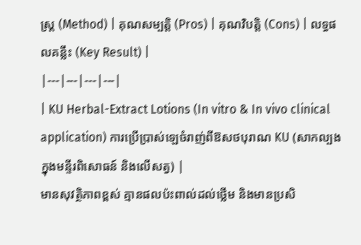ស្ត្រ (Method) | គុណសម្បត្តិ (Pros) | គុណវិបត្តិ (Cons) | លទ្ធផលគន្លឹះ (Key Result) |
|---|---|---|---|
| KU Herbal-Extract Lotions (In vitro & In vivo clinical application) ការប្រើប្រាស់ឡេចំរាញ់ពីឱសថបុរាណ KU (សាកល្បងក្នុងមន្ទីរពិសោធន៍ និងលើសត្វ) |
មានសុវត្ថិភាពខ្ពស់ គ្មានផលប៉ះពាល់ដល់ថ្លើម និងមានប្រសិ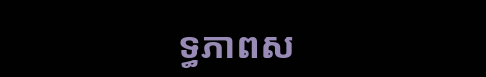ទ្ធភាពស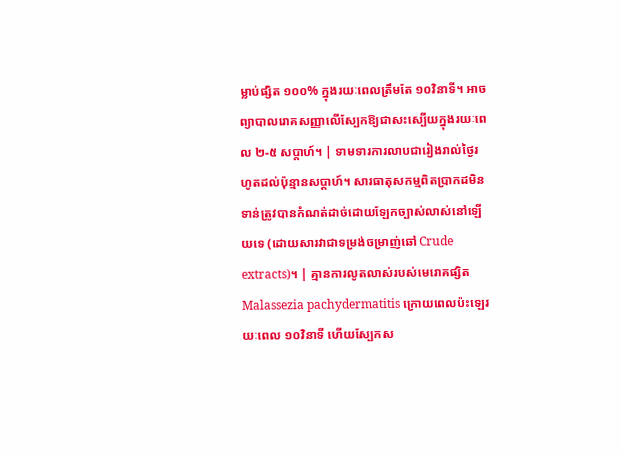ម្លាប់ផ្សិត ១០០% ក្នុងរយៈពេលត្រឹមតែ ១០វិនាទី។ អាចព្យាបាលរោគសញ្ញាលើស្បែកឱ្យជាសះស្បើយក្នុងរយៈពេល ២-៥ សប្តាហ៍។ | ទាមទារការលាបជារៀងរាល់ថ្ងៃរហូតដល់ប៉ុន្មានសប្តាហ៍។ សារធាតុសកម្មពិតប្រាកដមិនទាន់ត្រូវបានកំណត់ដាច់ដោយឡែកច្បាស់លាស់នៅឡើយទេ (ដោយសារវាជាទម្រង់ចម្រាញ់ឆៅ Crude extracts)។ | គ្មានការលូតលាស់របស់មេរោគផ្សិត Malassezia pachydermatitis ក្រោយពេលប៉ះឡេរយៈពេល ១០វិនាទី ហើយស្បែកស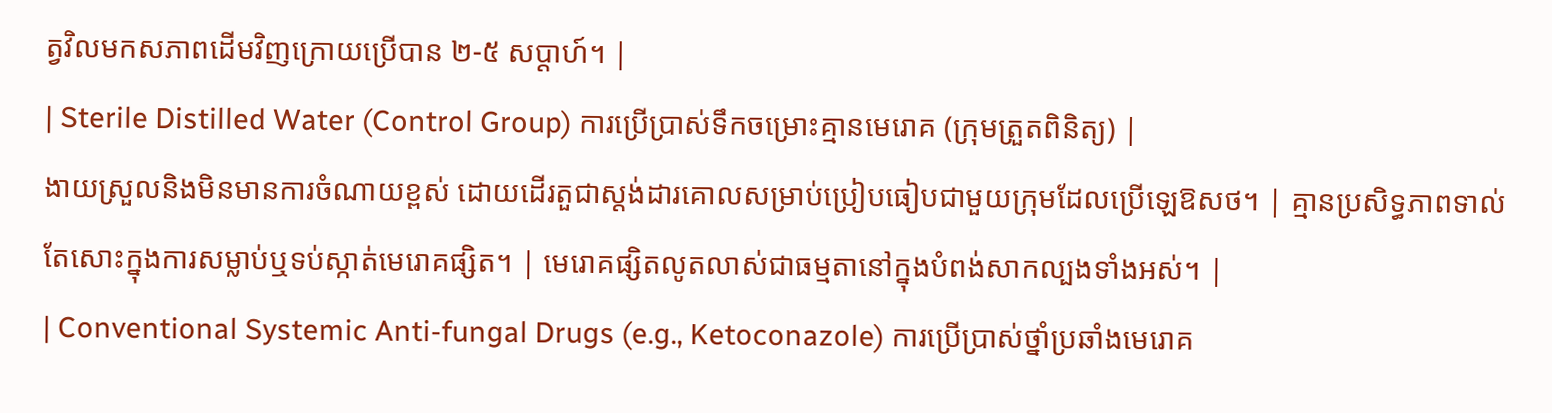ត្វវិលមកសភាពដើមវិញក្រោយប្រើបាន ២-៥ សប្តាហ៍។ |
| Sterile Distilled Water (Control Group) ការប្រើប្រាស់ទឹកចម្រោះគ្មានមេរោគ (ក្រុមត្រួតពិនិត្យ) |
ងាយស្រួលនិងមិនមានការចំណាយខ្ពស់ ដោយដើរតួជាស្តង់ដារគោលសម្រាប់ប្រៀបធៀបជាមួយក្រុមដែលប្រើឡេឱសថ។ | គ្មានប្រសិទ្ធភាពទាល់តែសោះក្នុងការសម្លាប់ឬទប់ស្កាត់មេរោគផ្សិត។ | មេរោគផ្សិតលូតលាស់ជាធម្មតានៅក្នុងបំពង់សាកល្បងទាំងអស់។ |
| Conventional Systemic Anti-fungal Drugs (e.g., Ketoconazole) ការប្រើប្រាស់ថ្នាំប្រឆាំងមេរោគ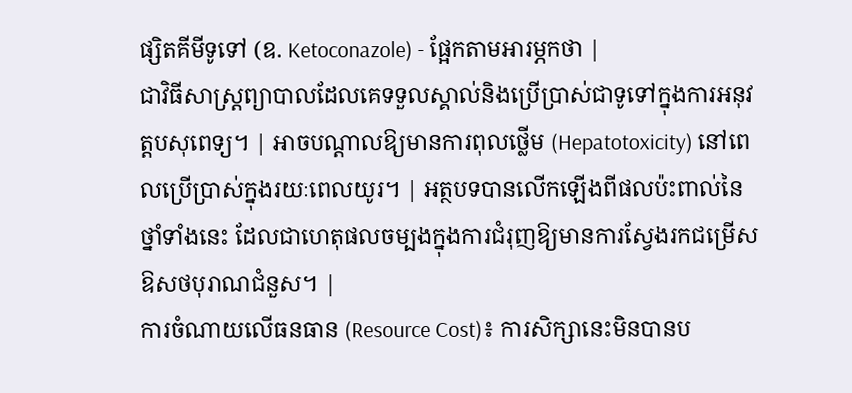ផ្សិតគីមីទូទៅ (ឧ. Ketoconazole) - ផ្អែកតាមអារម្ភកថា |
ជាវិធីសាស្ត្រព្យាបាលដែលគេទទួលស្គាល់និងប្រើប្រាស់ជាទូទៅក្នុងការអនុវត្តបសុពេទ្យ។ | អាចបណ្តាលឱ្យមានការពុលថ្លើម (Hepatotoxicity) នៅពេលប្រើប្រាស់ក្នុងរយៈពេលយូរ។ | អត្ថបទបានលើកឡើងពីផលប៉ះពាល់នៃថ្នាំទាំងនេះ ដែលជាហេតុផលចម្បងក្នុងការជំរុញឱ្យមានការស្វែងរកជម្រើសឱសថបុរាណជំនួស។ |
ការចំណាយលើធនធាន (Resource Cost)៖ ការសិក្សានេះមិនបានប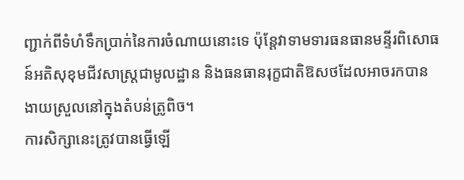ញ្ជាក់ពីទំហំទឹកប្រាក់នៃការចំណាយនោះទេ ប៉ុន្តែវាទាមទារធនធានមន្ទីរពិសោធន៍អតិសុខុមជីវសាស្ត្រជាមូលដ្ឋាន និងធនធានរុក្ខជាតិឱសថដែលអាចរកបានងាយស្រួលនៅក្នុងតំបន់ត្រូពិច។
ការសិក្សានេះត្រូវបានធ្វើឡើ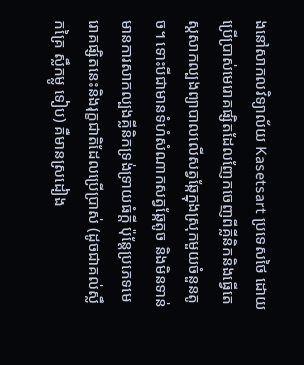ងនៅសាកលវិទ្យាល័យ Kasetsart ប្រទេសថៃ ដោយប្រើប្រាស់មេរោគផ្សិតដែលញែកចេញពីគ្លីនិកនិងធ្វើតេស្តសាកល្បងព្យាបាលលើសត្វឆ្កែក្នុងស្រុកមួយចំនួនតូច។ ទោះបីជាមានទំហំសំណាកសត្វឆ្កែតូច និងមិនទាន់មានការសាកល្បងគ្លីនិកទ្រង់ទ្រាយធំក្តី ប៉ុន្តែប្រភេទមេរោគផ្សិតនេះនិងរុក្ខជាតិដែលប្រើប្រាស់ (ដូចជាគល់ស្លឹកគ្រៃ ស្លឹកម្លូ ទៀប) គឺមានស្រដៀង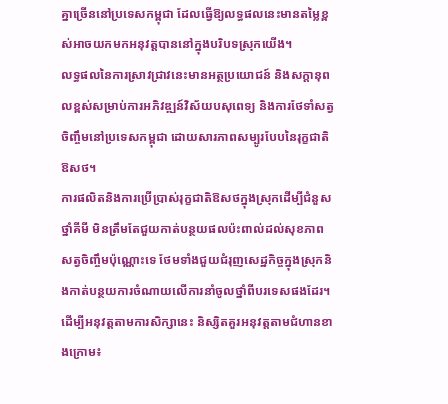គ្នាច្រើននៅប្រទេសកម្ពុជា ដែលធ្វើឱ្យលទ្ធផលនេះមានតម្លៃខ្ពស់អាចយកមកអនុវត្តបាននៅក្នុងបរិបទស្រុកយើង។
លទ្ធផលនៃការស្រាវជ្រាវនេះមានអត្ថប្រយោជន៍ និងសក្តានុពលខ្ពស់សម្រាប់ការអភិវឌ្ឍន៍វិស័យបសុពេទ្យ និងការថែទាំសត្វចិញ្ចឹមនៅប្រទេសកម្ពុជា ដោយសារភាពសម្បូរបែបនៃរុក្ខជាតិឱសថ។
ការផលិតនិងការប្រើប្រាស់រុក្ខជាតិឱសថក្នុងស្រុកដើម្បីជំនួសថ្នាំគីមី មិនត្រឹមតែជួយកាត់បន្ថយផលប៉ះពាល់ដល់សុខភាពសត្វចិញ្ចឹមប៉ុណ្ណោះទេ ថែមទាំងជួយជំរុញសេដ្ឋកិច្ចក្នុងស្រុកនិងកាត់បន្ថយការចំណាយលើការនាំចូលថ្នាំពីបរទេសផងដែរ។
ដើម្បីអនុវត្តតាមការសិក្សានេះ និស្សិតគួរអនុវត្តតាមជំហានខាងក្រោម៖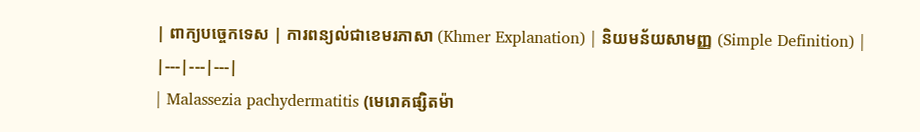| ពាក្យបច្ចេកទេស | ការពន្យល់ជាខេមរភាសា (Khmer Explanation) | និយមន័យសាមញ្ញ (Simple Definition) |
|---|---|---|
| Malassezia pachydermatitis (មេរោគផ្សិតម៉ា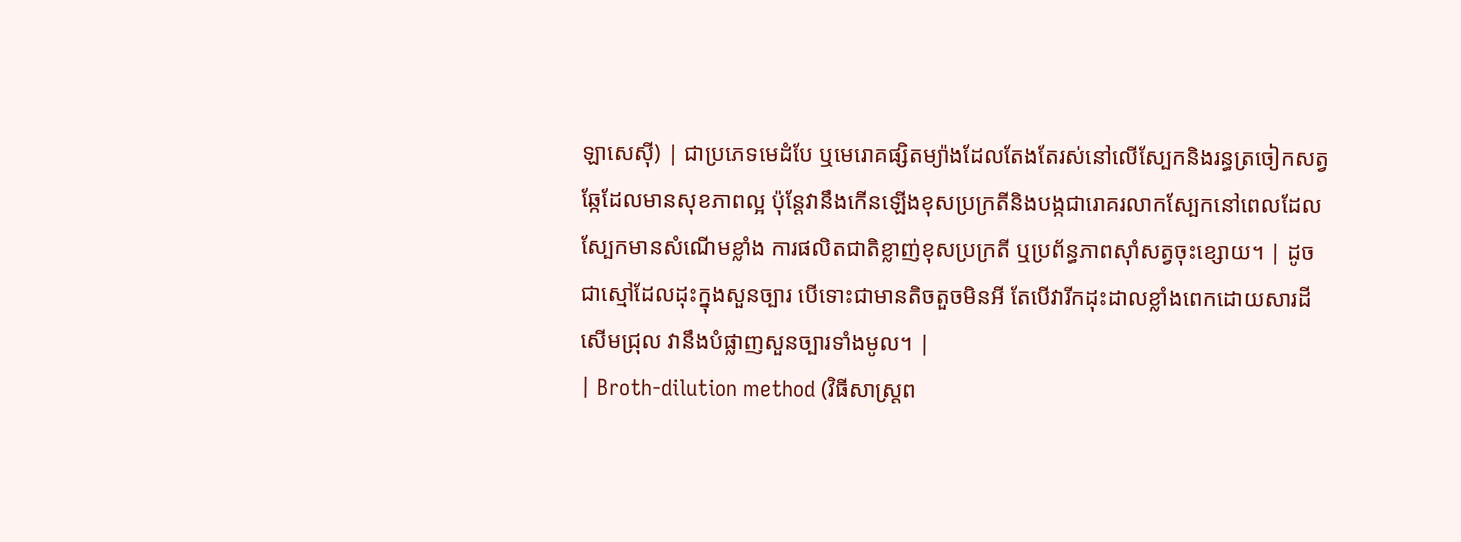ឡាសេស៊ី) | ជាប្រភេទមេដំបែ ឬមេរោគផ្សិតម្យ៉ាងដែលតែងតែរស់នៅលើស្បែកនិងរន្ធត្រចៀកសត្វឆ្កែដែលមានសុខភាពល្អ ប៉ុន្តែវានឹងកើនឡើងខុសប្រក្រតីនិងបង្កជារោគរលាកស្បែកនៅពេលដែលស្បែកមានសំណើមខ្លាំង ការផលិតជាតិខ្លាញ់ខុសប្រក្រតី ឬប្រព័ន្ធភាពស៊ាំសត្វចុះខ្សោយ។ | ដូចជាស្មៅដែលដុះក្នុងសួនច្បារ បើទោះជាមានតិចតួចមិនអី តែបើវារីកដុះដាលខ្លាំងពេកដោយសារដីសើមជ្រុល វានឹងបំផ្លាញសួនច្បារទាំងមូល។ |
| Broth-dilution method (វិធីសាស្ត្រព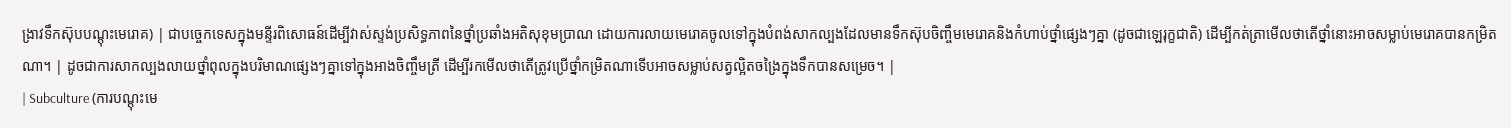ង្រាវទឹកស៊ុបបណ្តុះមេរោគ) | ជាបច្ចេកទេសក្នុងមន្ទីរពិសោធន៍ដើម្បីវាស់ស្ទង់ប្រសិទ្ធភាពនៃថ្នាំប្រឆាំងអតិសុខុមប្រាណ ដោយការលាយមេរោគចូលទៅក្នុងបំពង់សាកល្បងដែលមានទឹកស៊ុបចិញ្ចឹមមេរោគនិងកំហាប់ថ្នាំផ្សេងៗគ្នា (ដូចជាឡេរុក្ខជាតិ) ដើម្បីកត់ត្រាមើលថាតើថ្នាំនោះអាចសម្លាប់មេរោគបានកម្រិតណា។ | ដូចជាការសាកល្បងលាយថ្នាំពុលក្នុងបរិមាណផ្សេងៗគ្នាទៅក្នុងអាងចិញ្ចឹមត្រី ដើម្បីរកមើលថាតើត្រូវប្រើថ្នាំកម្រិតណាទើបអាចសម្លាប់សត្វល្អិតចង្រៃក្នុងទឹកបានសម្រេច។ |
| Subculture (ការបណ្តុះមេ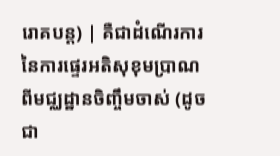រោគបន្ត) | គឺជាដំណើរការនៃការផ្ទេរអតិសុខុមប្រាណ ពីមជ្ឈដ្ឋានចិញ្ចឹមចាស់ (ដូចជា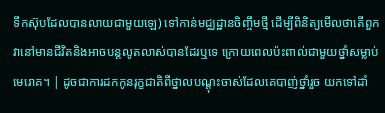ទឹកស៊ុបដែលបានលាយជាមួយឡេ) ទៅកាន់មជ្ឈដ្ឋានចិញ្ចឹមថ្មី ដើម្បីពិនិត្យមើលថាតើពួកវានៅមានជីវិតនិងអាចបន្តលូតលាស់បានដែរឬទេ ក្រោយពេលប៉ះពាល់ជាមួយថ្នាំសម្លាប់មេរោគ។ | ដូចជាការដកកូនរុក្ខជាតិពីថ្នាលបណ្តុះចាស់ដែលគេបាញ់ថ្នាំរួច យកទៅដាំ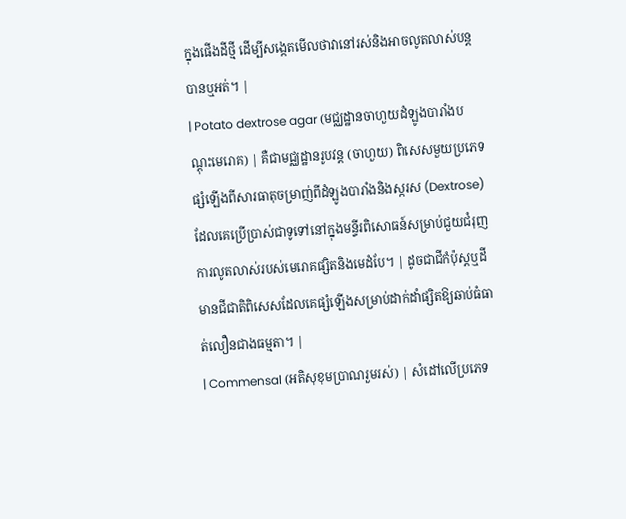ក្នុងផើងដីថ្មី ដើម្បីសង្កេតមើលថាវានៅរស់និងអាចលូតលាស់បន្តបានឬអត់។ |
| Potato dextrose agar (មជ្ឈដ្ឋានចាហួយដំឡូងបារាំងបណ្តុះមេរោគ) | គឺជាមជ្ឈដ្ឋានរូបវន្ត (ចាហួយ) ពិសេសមួយប្រភេទផ្សំឡើងពីសារធាតុចម្រាញ់ពីដំឡូងបារាំងនិងស្ករស (Dextrose) ដែលគេប្រើប្រាស់ជាទូទៅនៅក្នុងមន្ទីរពិសោធន៍សម្រាប់ជួយជំរុញការលូតលាស់របស់មេរោគផ្សិតនិងមេដំបែ។ | ដូចជាជីកំប៉ុស្តឬដីមានជីជាតិពិសេសដែលគេផ្សំឡើងសម្រាប់ដាក់ដាំផ្សិតឱ្យឆាប់ធំធាត់លឿនជាងធម្មតា។ |
| Commensal (អតិសុខុមប្រាណរួមរស់) | សំដៅលើប្រភេទ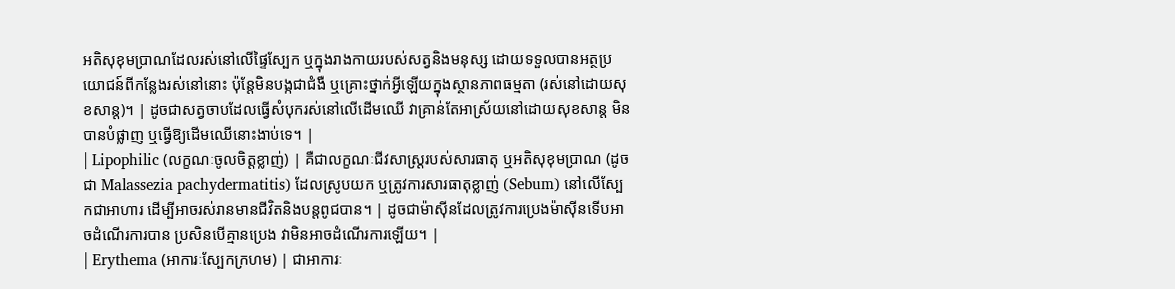អតិសុខុមប្រាណដែលរស់នៅលើផ្ទៃស្បែក ឬក្នុងរាងកាយរបស់សត្វនិងមនុស្ស ដោយទទួលបានអត្ថប្រយោជន៍ពីកន្លែងរស់នៅនោះ ប៉ុន្តែមិនបង្កជាជំងឺ ឬគ្រោះថ្នាក់អ្វីឡើយក្នុងស្ថានភាពធម្មតា (រស់នៅដោយសុខសាន្ត)។ | ដូចជាសត្វចាបដែលធ្វើសំបុករស់នៅលើដើមឈើ វាគ្រាន់តែអាស្រ័យនៅដោយសុខសាន្ត មិនបានបំផ្លាញ ឬធ្វើឱ្យដើមឈើនោះងាប់ទេ។ |
| Lipophilic (លក្ខណៈចូលចិត្តខ្លាញ់) | គឺជាលក្ខណៈជីវសាស្ត្ររបស់សារធាតុ ឬអតិសុខុមប្រាណ (ដូចជា Malassezia pachydermatitis) ដែលស្រូបយក ឬត្រូវការសារធាតុខ្លាញ់ (Sebum) នៅលើស្បែកជាអាហារ ដើម្បីអាចរស់រានមានជីវិតនិងបន្តពូជបាន។ | ដូចជាម៉ាស៊ីនដែលត្រូវការប្រេងម៉ាស៊ីនទើបអាចដំណើរការបាន ប្រសិនបើគ្មានប្រេង វាមិនអាចដំណើរការឡើយ។ |
| Erythema (អាការៈស្បែកក្រហម) | ជាអាការៈ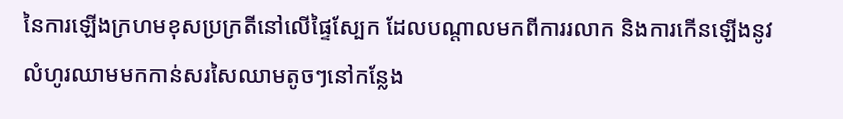នៃការឡើងក្រហមខុសប្រក្រតីនៅលើផ្ទៃស្បែក ដែលបណ្តាលមកពីការរលាក និងការកើនឡើងនូវលំហូរឈាមមកកាន់សរសៃឈាមតូចៗនៅកន្លែង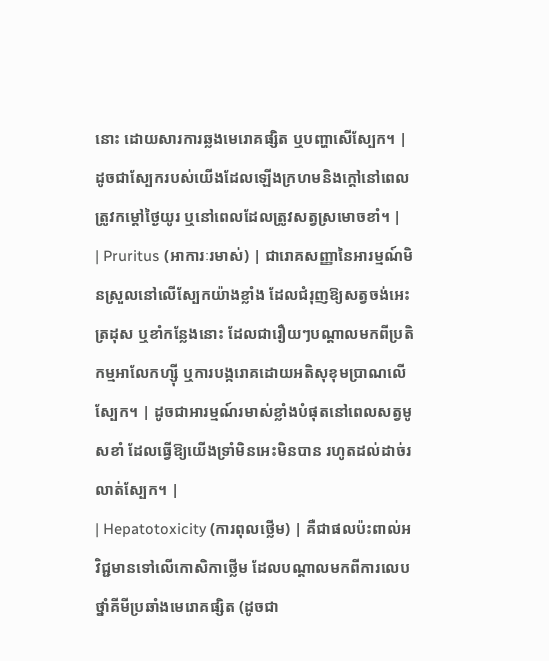នោះ ដោយសារការឆ្លងមេរោគផ្សិត ឬបញ្ហាសើស្បែក។ | ដូចជាស្បែករបស់យើងដែលឡើងក្រហមនិងក្តៅនៅពេលត្រូវកម្ដៅថ្ងៃយូរ ឬនៅពេលដែលត្រូវសត្វស្រមោចខាំ។ |
| Pruritus (អាការៈរមាស់) | ជារោគសញ្ញានៃអារម្មណ៍មិនស្រួលនៅលើស្បែកយ៉ាងខ្លាំង ដែលជំរុញឱ្យសត្វចង់អេះ ត្រដុស ឬខាំកន្លែងនោះ ដែលជារឿយៗបណ្តាលមកពីប្រតិកម្មអាលែកហ្ស៊ី ឬការបង្ករោគដោយអតិសុខុមប្រាណលើស្បែក។ | ដូចជាអារម្មណ៍រមាស់ខ្លាំងបំផុតនៅពេលសត្វមូសខាំ ដែលធ្វើឱ្យយើងទ្រាំមិនអេះមិនបាន រហូតដល់ដាច់រលាត់ស្បែក។ |
| Hepatotoxicity (ការពុលថ្លើម) | គឺជាផលប៉ះពាល់អវិជ្ជមានទៅលើកោសិកាថ្លើម ដែលបណ្តាលមកពីការលេបថ្នាំគីមីប្រឆាំងមេរោគផ្សិត (ដូចជា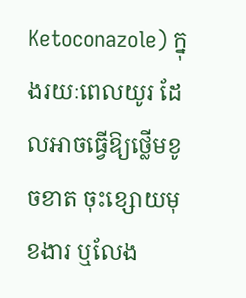Ketoconazole) ក្នុងរយៈពេលយូរ ដែលអាចធ្វើឱ្យថ្លើមខូចខាត ចុះខ្សោយមុខងារ ឬលែង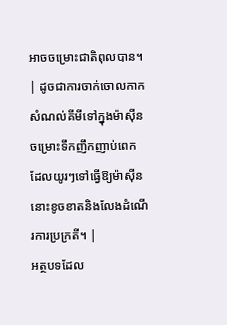អាចចម្រោះជាតិពុលបាន។ | ដូចជាការចាក់ចោលកាកសំណល់គីមីទៅក្នុងម៉ាស៊ីនចម្រោះទឹកញឹកញាប់ពេក ដែលយូរៗទៅធ្វើឱ្យម៉ាស៊ីននោះខូចខាតនិងលែងដំណើរការប្រក្រតី។ |
អត្ថបទដែល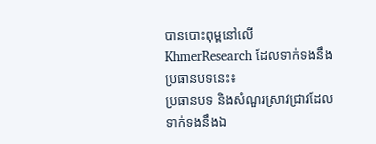បានបោះពុម្ពនៅលើ KhmerResearch ដែលទាក់ទងនឹងប្រធានបទនេះ៖
ប្រធានបទ និងសំណួរស្រាវជ្រាវដែលទាក់ទងនឹងឯ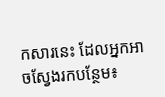កសារនេះ ដែលអ្នកអាចស្វែងរកបន្ថែម៖